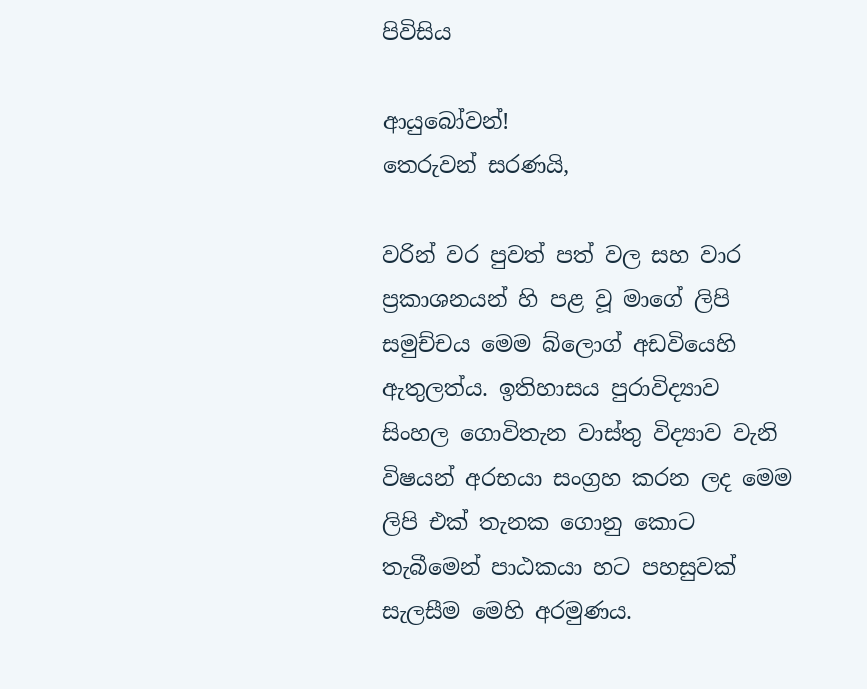පිවිසිය

ආයුබෝවන්!
තෙරුවන් සරණයි,

වරින් වර පුවත් පත් වල සහ වාර ප්‍රකාශනයන් හි පළ වූ මාගේ ලිපි සමුච්චය මෙම බ්ලොග් අඩවියෙහි ඇතුලත්ය. ඉතිහාසය පුරාවිද්‍යාව සිංහල ගොවිතැන වාස්තු විද්‍යාව වැනි විෂයන් අරභයා සංග්‍රහ කරන ලද මෙම ලිපි එක් තැනක ගොනු කොට තැබීමෙන් පාඨකයා හට පහසුවක් සැලසීම මෙහි අරමුණය.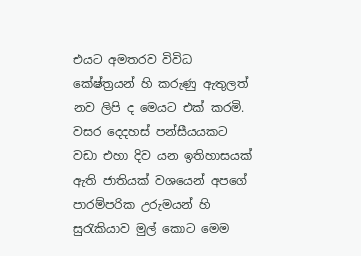එයට අමතරව විවිධ කේෂ්ත්‍රයන් හි කරුණු ඇතුලත් නව ලිපි ද මෙයට එක් කරමි.
වසර දෙදහස් පන්සීයයකට වඩා එහා දිව යන ඉතිහාසයක් ඇති ජාතියක් වශයෙන් අපගේ පාරම්පරික උරුමයන් හි සුරැකියාව මුල් කොට මෙම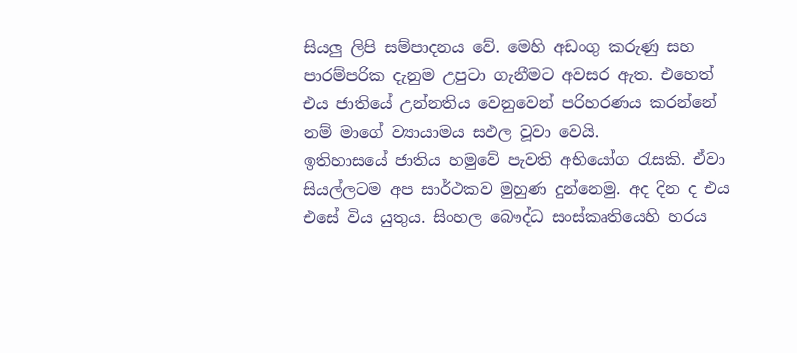සියලු ලිපි සම්පාදනය වේ. මෙහි අඩංගු කරුණු සහ පාරම්පරික දැනුම උපුටා ගැනීමට අවසර ඇත. එහෙත් එය ජාතියේ උන්නතිය වෙනුවෙන් පරිහරණය කරන්නේ නම් මාගේ ව්‍යායාමය සඵල වූවා වෙයි.
ඉතිහාසයේ ජාතිය හමුවේ පැවති අභියෝග රැසකි. ඒවා සියල්ලටම අප සාර්ථකව මුහුණ දුන්නෙමු. අද දින ද එය එසේ විය යුතුය. සිංහල බෞද්ධ සංස්කෘතියෙහි හරය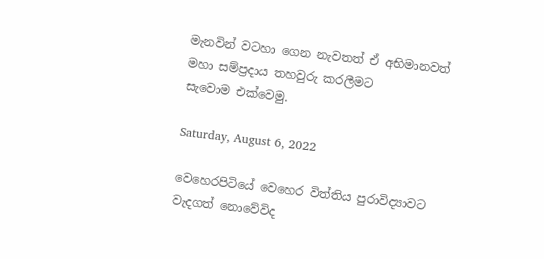මැනවින් වටහා ගෙන නැවතත් ඒ අභිමානවත් මහා සම්ප්‍රදාය තහවුරු කරලීමට සැවොම ‍එක්වෙමු.

Saturday, August 6, 2022

වෙහෙරපිටියේ වෙහෙර විත්තිය පුරාවිද්‍යාවට වැදගත් නොවේවිද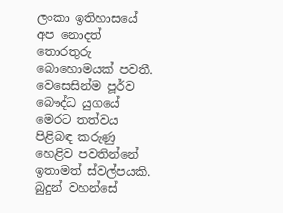ලංකා ඉතිහාසයේ අප නොදත් තොරතුරු බොහොමයක් පවතී. වෙසෙසින්ම පූර්ව බෞද්ධ යුගයේ මෙරට තත්වය පිළිබඳ කරුණු හෙළිව පවතින්නේ ඉතාමත් ස්වල්පයකි. බුදුන් වහන්සේ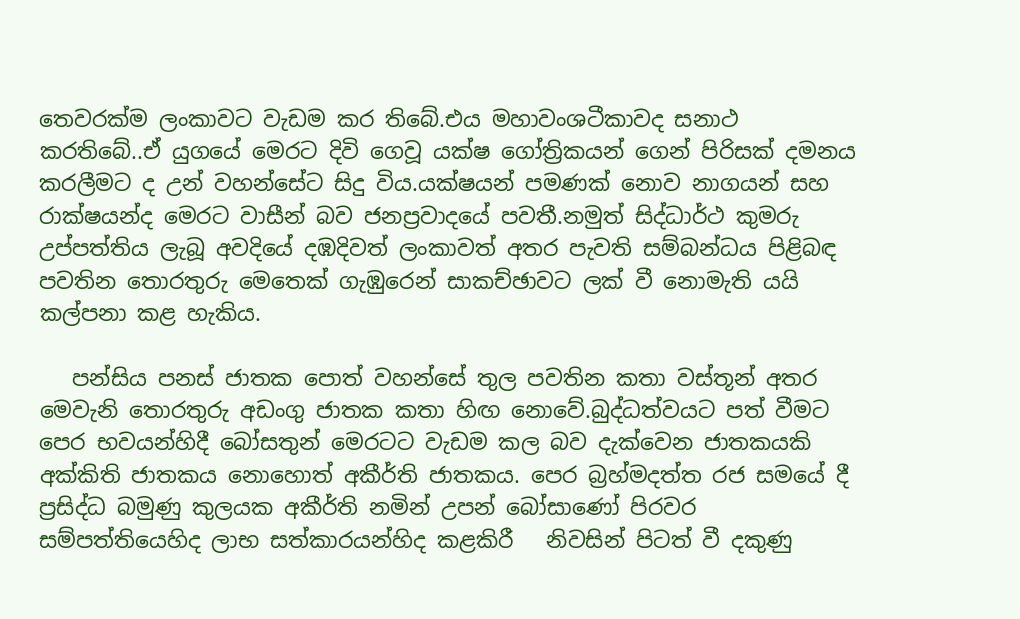තෙවරක්ම ලංකාවට වැඩම කර තිබේ.එය මහාවංශටීකාවද සනාථ කරතිබේ..ඒ යුගයේ මෙරට දිවි ගෙවූ යක්ෂ ගෝත්‍රිකයන් ගෙන් පිරිසක් දමනය කරලීමට ද උන් වහන්සේට සිදු විය.යක්ෂයන් පමණක් නොව නාගයන් සහ රාක්ෂයන්ද මෙරට වාසීන් බව ජනප්‍රවාදයේ පවතී.නමුත් සිද්ධාර්ථ කුමරු උප්පත්තිය ලැබූ අවදියේ දඹදිවත් ලංකාවත් අතර පැවති සම්බන්ධය පිළිබඳ පවතින තොරතුරු මෙතෙක් ගැඹුරෙන් සාකච්ඡාවට ලක් වී නොමැති යයි කල්පනා කළ හැකිය.

   පන්සිය පනස් ජාතක පොත් වහන්සේ තුල පවතින කතා වස්තූන් අතර මෙවැනි තොරතුරු අඩංගු ජාතක කතා හිඟ නොවේ.බුද්ධත්වයට පත් වීමට පෙර භවයන්හිදී බෝසතුන් මෙරටට වැඩම කල බව දැක්වෙන ජාතකයකි අක්කිති ජාතකය නොහොත් අකීර්ති ජාතකය. පෙර බ්‍රහ්මදත්ත රජ සමයේ දී ප්‍රසිද්ධ බමුණු කුලයක අකීර්ති නමින් උපන් බෝසාණෝ පිරවර සම්පත්තියෙහිද ලාභ සත්කාරයන්හිද කළකිරී   නිවසින් පිටත් වී දකුණු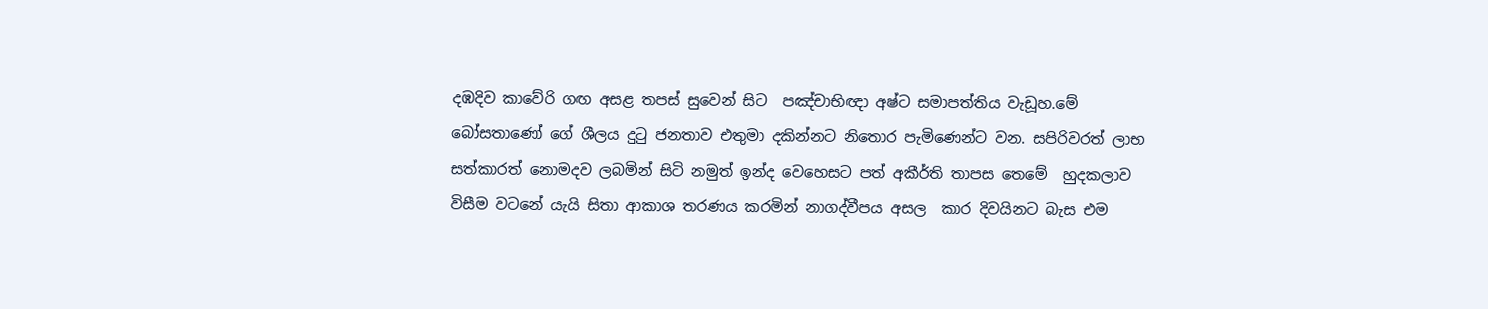දඹදිව කාවේරි ගඟ අසළ තපස් සුවෙන් සිට  පඤ්චාභිඥා අෂ්ට සමාපත්තිය වැඩූහ.මේ බෝසතාණෝ ගේ ශීලය දුටු ජනතාව එතුමා දකින්නට නිතොර පැමිණෙන්ට වන. සපිරිවරත් ලාභ සත්කාරත් නොමදව ලබමින් සිටි නමුත් ඉන්ද වෙහෙසට පත් අකීර්ති තාපස තෙමේ  හුදකලාව විසීම වටනේ යැයි සිතා ආකාශ තරණය කරමින් නාගද්වීපය අසල  කාර දිවයිනට බැස එම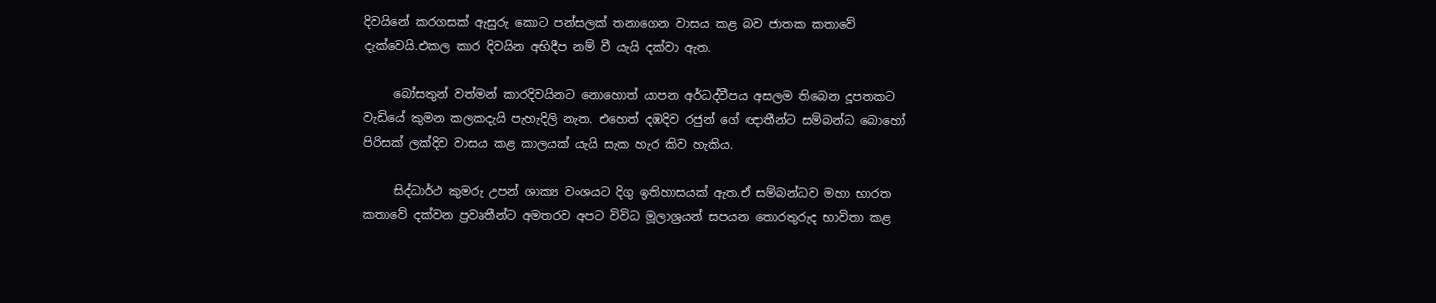දිවයිනේ කරගසක් ඇසුරු කොට පන්සලක් තනාගෙන වාසය කළ බව ජාතක කතාවේ දැක්වෙයි.එකල කාර දිවයින අභිදීප නම් වී යැයි දක්වා ඇත.

     බෝසතුන් වත්මන් කාරදිවයිනට නොහොත් යාපන අර්ධද්වීපය අසලම තිබෙන දූපතකට වැඩියේ කුමන කලකදැයි පැහැදිලි නැත. එහෙත් දඹදිව රජුන් ගේ ඥාතීන්ට සම්බන්ධ බොහෝ පිරිසක් ලක්දිව වාසය කළ කාලයක් යැයි සැක හැර කිව හැකිය.

     සිද්ධාර්ථ කුමරු උපන් ශාක්‍ය වංශයට දිගු ඉතිහාසයක් ඇත.ඒ සම්බන්ධව මහා භාරත කතාවේ දක්වන ප්‍රවෘතීන්ට අමතරව අපට විවිධ මූලාශ්‍රයන් සපයන තොරතුරුද භාවිතා කළ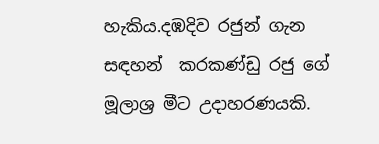හැකිය.දඹදිව රජුන් ගැන සඳහන්  කරකණ්ඩු රජු ගේ මූලාශ්‍ර මීට උදාහරණයකි.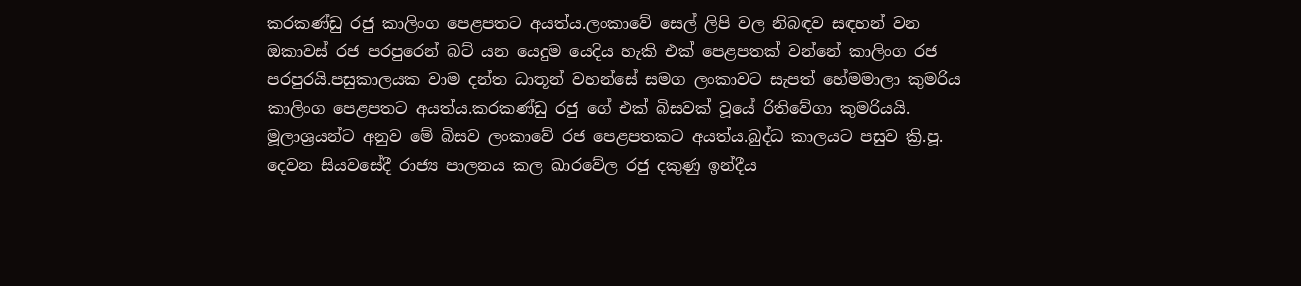කරකණ්ඩු රජු කාලිංග පෙළපතට අයත්ය.ලංකාවේ සෙල් ලිපි වල නිබඳව සඳහන් වන ඔකාවස් රජ පරපුරෙන් බට් යන යෙදුම යෙදිය හැකි එක් පෙළපතක් වන්නේ කාලිංග රජ පරපුරයි.පසුකාලයක වාම දන්ත ධාතූන් වහන්සේ සමග ලංකාවට සැපත් හේමමාලා කුමරිය  කාලිංග පෙළපතට අයත්ය.කරකණ්ඩු රජු ගේ එක් බිසවක් වූයේ රිතිවේගා කුමරියයි. මූලාශ්‍රයන්ට අනුව මේ බිසව ලංකාවේ රජ පෙළපතකට අයත්ය.බුද්ධ කාලයට පසුව ක්‍රි.පූ. දෙවන සියවසේදී රාජ්‍ය පාලනය කල ඛාරවේල රජු දකුණු ඉන්දීය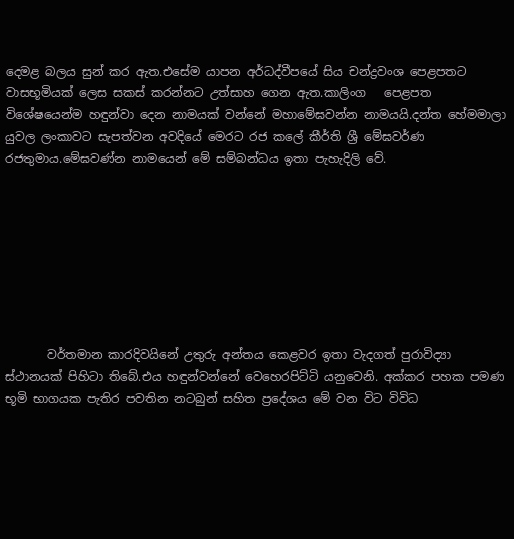දෙමළ බලය සුන් කර ඇත.එසේම යාපන අර්ධද්වීපයේ සිය චන්ද්‍රවංශ පෙළපතට වාසභූමියක් ලෙස සකස් කරන්නට උත්සාහ ගෙන ඇත.කාලිංග   පෙළපත විශේෂයෙන්ම හඳුන්වා දෙන නාමයක් වන්නේ මහාමේඝවන්න නාමයයි.දන්ත හේමමාලා යුවල ලංකාවට සැපත්වන අවදියේ මෙරට රජ කලේ කීර්ති ශ්‍රී මේඝවර්ණ රජතුමාය.මේඝවණ්න නාමයෙන් මේ සම්බන්ධය ඉතා පැහැදිලි වේ.








       වර්තමාන කාරදිවයිනේ උතුරු අන්තය කෙළවර ඉතා වැදගත් පුරාවිද්‍යා ස්ථානයක් පිහිටා තිබේ.එය හඳුන්වන්නේ වෙහෙරපිට්ටි යනුවෙනි. අක්කර පහක පමණ භූමි භාගයක පැතිර පවතින නටබුන් සහිත ප්‍රදේශය මේ වන විට විවිධ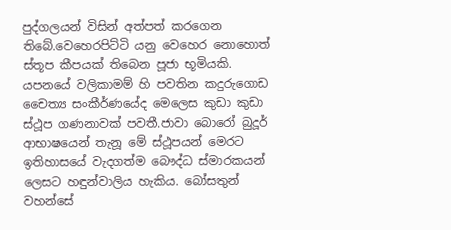පුද්ගලයන් විසින් අත්පත් කරගෙන තිබේ.වෙහෙරපිට්ටි යනු වෙහෙර නොහොත් ස්තූප කීපයක් තිබෙන පූජා භූමියකි. යපනයේ වලිකාමම් හි පවතින කදුරුගොඩ චෛත්‍ය සංකීර්ණයේද මෙලෙස කුඩා කුඩා ස්ථූප ගණනාවක් පවතී.ජාවා බොරෝ බුදූර් ආභාෂයෙන් තැනූ මේ ස්ථූපයන් මෙරට ඉතිහාසයේ වැදගත්ම බෞද්ධ ස්මාරකයන් ලෙසට හඳුන්වාලිය හැකිය. බෝසතුන් වහන්සේ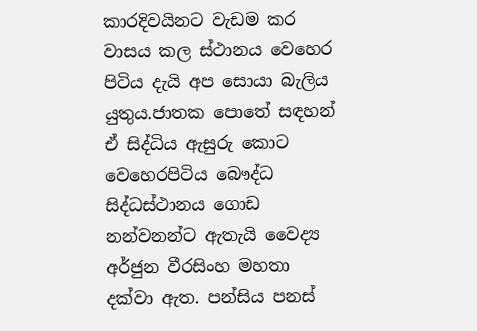කාරදිවයිනට වැඩම කර වාසය කල ස්ථානය වෙහෙර පිටිය දැයි අප සොයා බැලිය යුතුය.ජාතක පොතේ සඳහන් ඒ සිද්ධිය ඇසුරු කොට වෙහෙරපිටිය බෞද්ධ සිද්ධස්ථානය ගොඩ නන්වනන්ට ඇතැයි වෛද්‍ය  අර්ජුන වීරසිංහ මහතා දක්වා ඇත. පන්සිය පනස්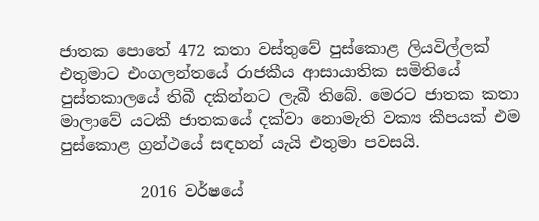ජාතක පොතේ 472 කතා වස්තුවේ පුස්කොළ ලියවිල්ලක් එතුමාට එංගලන්තයේ රාජකීය ආසායාතික සමිතියේ පුස්තකාලයේ තිබී දකින්නට ලැබී තිබේ. මෙරට ජාතක කතා මාලාවේ යටකී ජාතකයේ දක්වා නොමැති වක්‍ය කීපයක් එම පුස්කොළ ග්‍රන්ථයේ සඳහන් යැයි එතුමා පවසයි.

          2016 වර්ෂයේ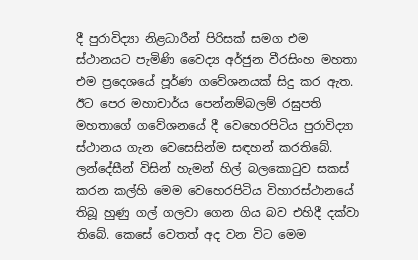දී පුරාවිද්‍යා නිළධාරීන් පිරිසක් සමග එම ස්ථානයට පැමිණි වෛද්‍ය අර්ජුන වීරසිංහ මහතා එම ප්‍රදෙශයේ පූර්ණ ගවේශනයක් සිදු කර ඇත. ඊට පෙර මහාචාර්ය පෙන්නම්බලම් රඝුපති මහතාගේ ගවේශනයේ දී වෙහෙරපිටිය පුරාවිද්‍යා ස්ථානය ගැන වෙසෙසින්ම සඳහන් කරතිබේ. ලන්දේසීන් විසින් හැමන් හිල් බලකොටුව සකස් කරන කල්හි මෙම වෙහෙරපිටිය විහාරස්ථානයේ තිබූ හුණු ගල් ගලවා ගෙන ගිය බව එහිදී දක්වා තිබේ. කෙසේ වෙතත් අද වන විට මෙම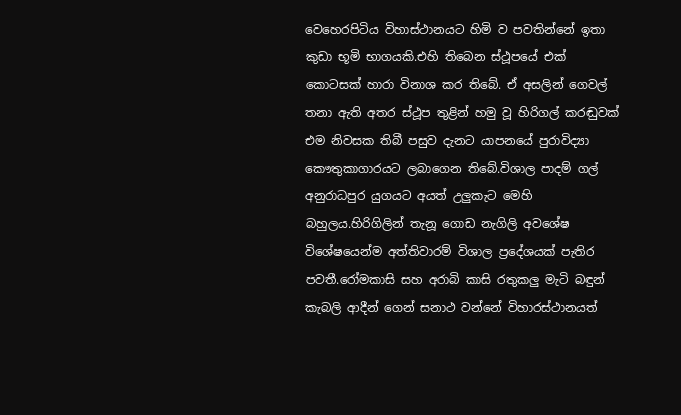වෙහෙරපිටිය විහාස්ථානයට හිමි ව පවතින්නේ ඉතා කුඩා භූමි භාගයකි.එහි තිබෙන ස්ථූපයේ එක් කොටසක් හාරා විනාශ කර තිබේ. ඒ අසලින් ගෙවල් තනා ඇති අතර ස්ථූප තුළින් හමු වූ හිරිගල් කරඬුවක් එම නිවසක තිබී පසුව දැනට යාපනයේ පුරාවිද්‍යා කෞතුකාගාරයට ලබාගෙන තිබේ.විශාල පාදම් ගල් අනුරාධපුර යුගයට අයත් උලුකැට මෙහි බහුලය.හිරිගිලින් තැනූ ගොඩ නැගිලි අවශේෂ විශේෂයෙන්ම අත්තිවාරම් විශාල ප්‍රදේශයක් පැතිර පවතී.රෝමකාසි සහ අරාබි කාසි රතුකලු මැටි බඳුන් කැබලි ආදීන් ගෙන් සනාථ වන්නේ විහාරස්ථානයත්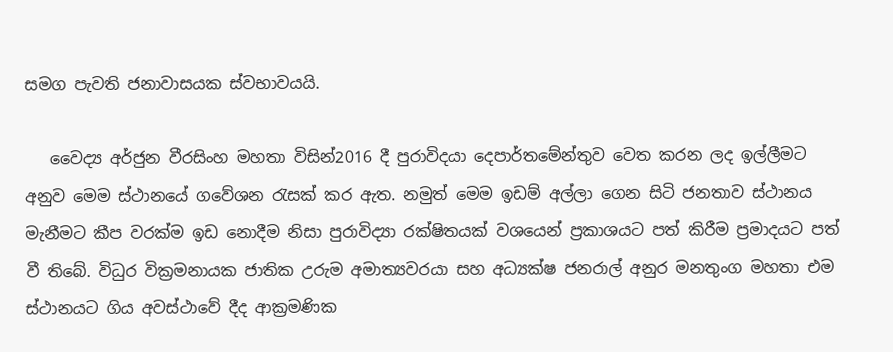සමග පැවති ජනාවාසයක ස්වභාවයයි.

   වෛද්‍ය අර්ජුන වීරසිංහ මහතා විසින්2016 දී පුරාවිදයා දෙපාර්තමේන්තුව වෙත කරන ලද ඉල්ලීමට අනුව මෙම ස්ථානයේ ගවේශන රැසක් කර ඇත. නමුත් මෙම ඉඩම් අල්ලා ගෙන සිටි ජනතාව ස්ථානය මැනීමට කීප වරක්ම ඉඩ නොදීම නිසා පුරාවිද්‍යා රක්ෂිතයක් වශයෙන් ප්‍රකාශයට පත් කිරීම ප්‍රමාදයට පත් වී තිබේ. විධුර වික්‍රමනායක ජාතික උරුම අමාත්‍යවරයා සහ අධ්‍යක්ෂ ජනරාල් අනුර මනතුංග මහතා එම ස්ථානයට ගිය අවස්ථාවේ දීද ආක්‍රමණික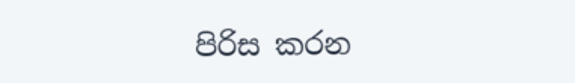පිරිස කරන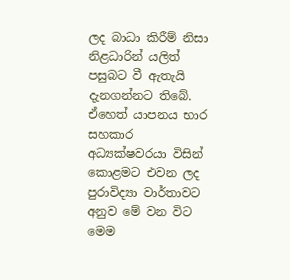ලද බාධා කිරීම් නිසා නිළධාරින් යලිත් පසුබට වී ඇතැයි දැනගන්නට තිබේ. ඒහෙත් යාපනය භාර සහකාර අධ්‍යක්ෂවරයා විසින් කොළමට එවන ලද පුරාවිද්‍යා වාර්තාවට අනුව මේ වන විට මෙම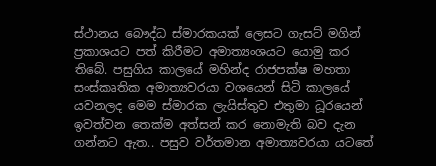ස්ථානය බෞද්ධ ස්මාරකයක් ලෙසට ගැසට් මගින් ප්‍රකාශයට පත් කිරීමට අමාත්‍යංශයට යොමු කර තිබේ. පසුගිය කාලයේ මහින්ද රාජපක්ෂ මහතා සංස්කෘතික අමාත්‍යවරයා වශයෙන් සිටි කාලයේ යවනලද මෙම ස්මාරක ලැයිස්තුව එතුමා ධූරයෙන් ඉවත්වන තෙක්ම අත්සන් කර නොමැති බව දැන ගන්නට ඇත.. පසුව වර්තමාන අමාත්‍යවරයා යටතේ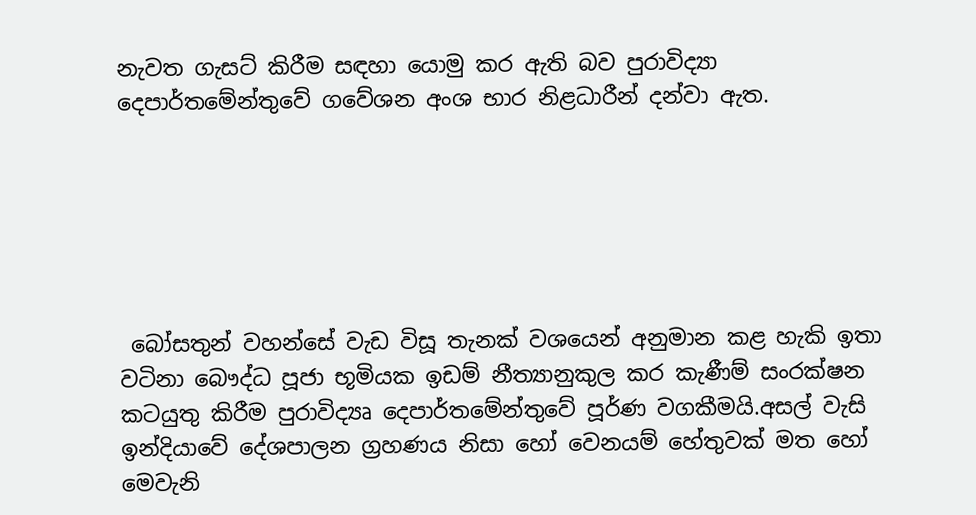නැවත ගැසට් කිරීම සඳහා යොමු කර ඇති බව පුරාවිද්‍යා දෙපාර්තමේන්තුවේ ගවේශන අංශ භාර නිළධාරීන් දන්වා ඇත.






 බෝසතුන් වහන්සේ වැඩ විසූ තැනක් වශයෙන් අනුමාන කළ හැකි ඉතා වටිනා බෞද්ධ පූජා භූමියක ඉඩම් නීත්‍යානුකුල කර කැණීම් සංරක්ෂන කටයුතු කිරීම පුරාවිද්‍යෘ දෙපාර්තමේන්තුවේ පූර්ණ වගකීමයි.අසල් වැසි ඉන්දියාවේ දේශපාලන ග්‍රහණය නිසා හෝ වෙනයම් හේතුවක් මත හෝ මෙවැනි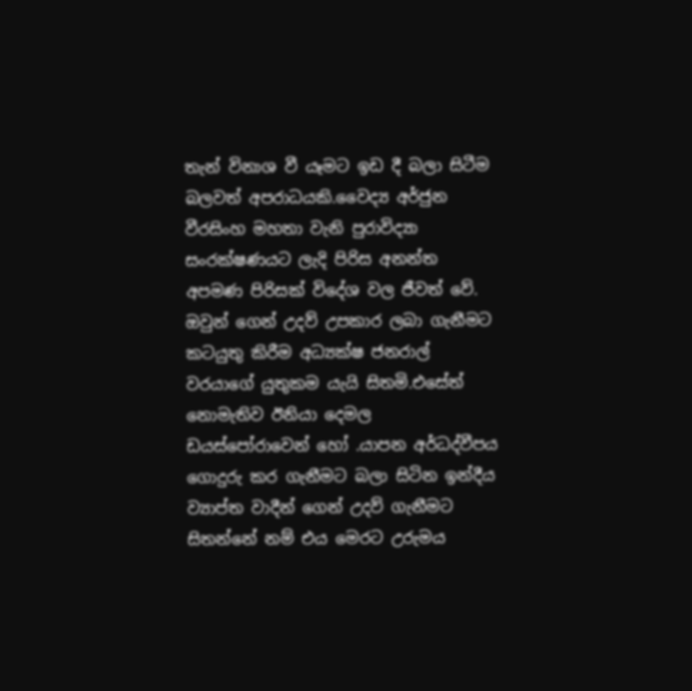තැන් විනාශ වී යෑමට ඉඩ දී බලා සිටීම බලවත් අපරාධයකි.වෛද්‍ය අර්ජුන වීරසිංහ මහතා වැනි පුරාවිද්‍යා සංරක්ෂණයට ලැදි පිරිස අනන්ත අපමණ පිරිසක් විදේශ වල ජීවත් වේ. ඔවුන් ගෙන් උදව් උපකාර ලබා ගැනීමට කටයුතු කිරීම අධ්‍යක්ෂ ජනරාල් වරයාගේ යුතුකම යැයි සිතමි.එසේත් නොමැතිව ඊනියා දෙමල ඩයස්පෝරාවෙන් හෝ .යාපන අර්ධද්වීපය ගොදුරු කර ගැනීමට බලා සිටින ඉන්දීය ව්‍යාප්ත වාදීන් ගෙන් උදව් ගැනීමට සිතන්නේ නම් එය මෙරට උරුමය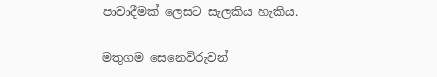පාවාදීමක් ලෙසට සැලකිය හැකිය.

මතුගම සෙනෙවිරුවන්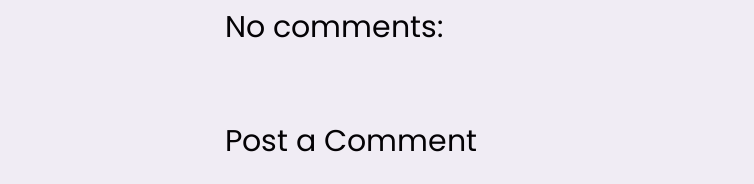No comments:

Post a Comment